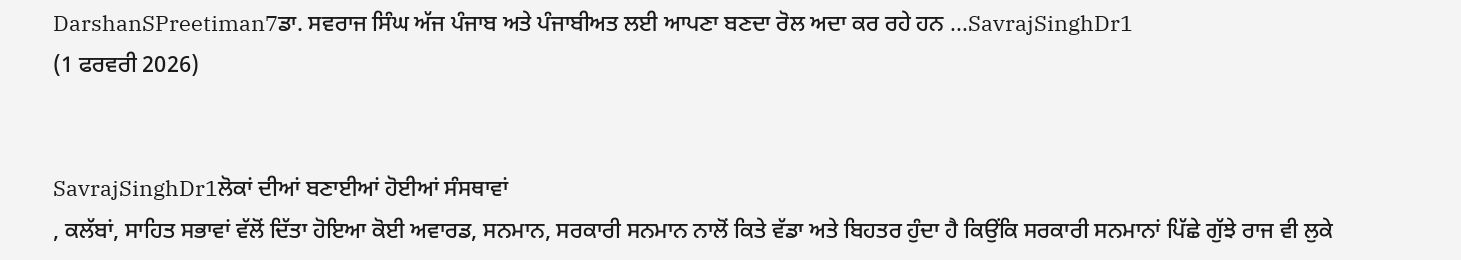DarshanSPreetiman7ਡਾ. ਸਵਰਾਜ ਸਿੰਘ ਅੱਜ ਪੰਜਾਬ ਅਤੇ ਪੰਜਾਬੀਅਤ ਲਈ ਆਪਣਾ ਬਣਦਾ ਰੋਲ ਅਦਾ ਕਰ ਰਹੇ ਹਨ ...SavrajSinghDr1
(1 ਫਰਵਰੀ 2026)


SavrajSinghDr1ਲੋਕਾਂ ਦੀਆਂ ਬਣਾਈਆਂ ਹੋਈਆਂ ਸੰਸਥਾਵਾਂ
, ਕਲੱਬਾਂ, ਸਾਹਿਤ ਸਭਾਵਾਂ ਵੱਲੋਂ ਦਿੱਤਾ ਹੋਇਆ ਕੋਈ ਅਵਾਰਡ, ਸਨਮਾਨ, ਸਰਕਾਰੀ ਸਨਮਾਨ ਨਾਲੋਂ ਕਿਤੇ ਵੱਡਾ ਅਤੇ ਬਿਹਤਰ ਹੁੰਦਾ ਹੈ ਕਿਉਂਕਿ ਸਰਕਾਰੀ ਸਨਮਾਨਾਂ ਪਿੱਛੇ ਗੁੱਝੇ ਰਾਜ ਵੀ ਲੁਕੇ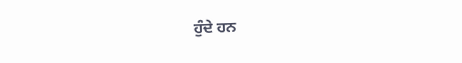ਹੁੰਦੇ ਹਨ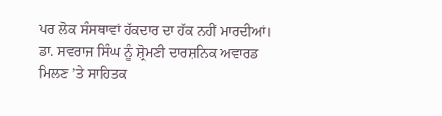ਪਰ ਲੋਕ ਸੰਸਥਾਵਾਂ ਹੱਕਦਾਰ ਦਾ ਹੱਕ ਨਹੀਂ ਮਾਰਦੀਆਂ। ਡਾ. ਸਵਰਾਜ ਸਿੰਘ ਨੂੰ ਸ਼੍ਰੋਮਣੀ ਦਾਰਸ਼ਨਿਕ ਅਵਾਰਡ ਮਿਲਣ ’ਤੇ ਸਾਹਿਤਕ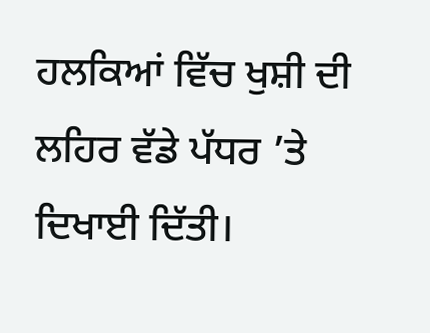ਹਲਕਿਆਂ ਵਿੱਚ ਖੁਸ਼ੀ ਦੀ ਲਹਿਰ ਵੱਡੇ ਪੱਧਰ ’ਤੇ ਦਿਖਾਈ ਦਿੱਤੀ।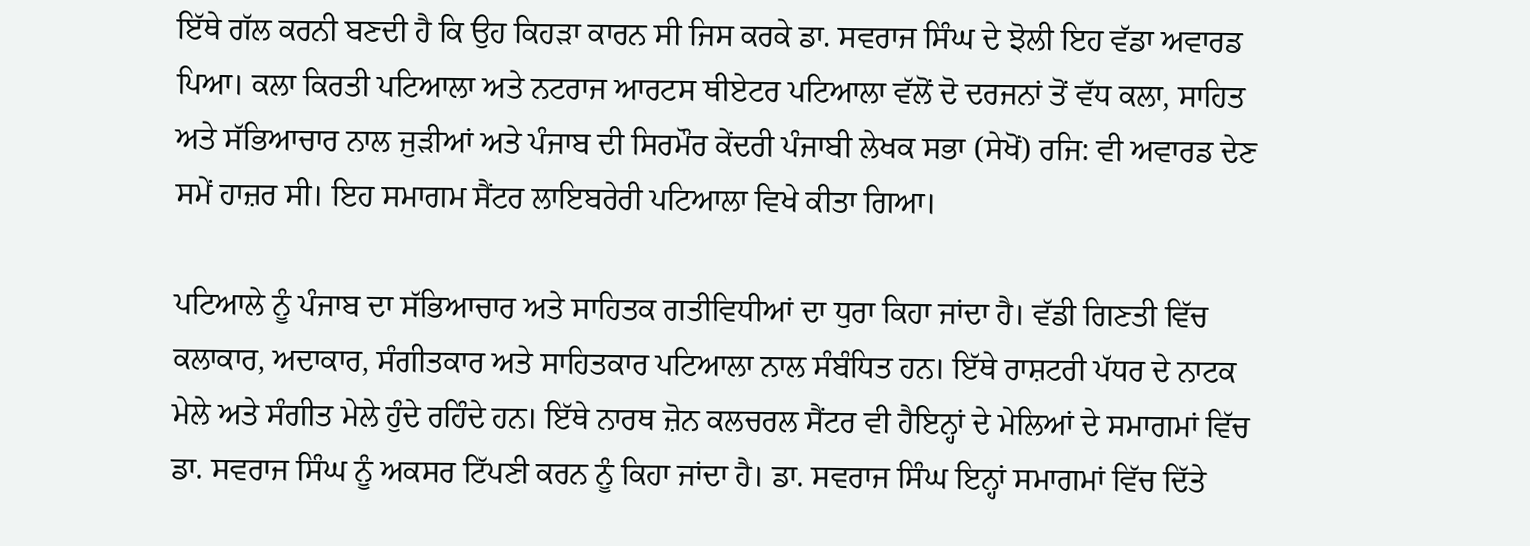ਇੱਥੇ ਗੱਲ ਕਰਨੀ ਬਣਦੀ ਹੈ ਕਿ ਉਹ ਕਿਹੜਾ ਕਾਰਨ ਸੀ ਜਿਸ ਕਰਕੇ ਡਾ. ਸਵਰਾਜ ਸਿੰਘ ਦੇ ਝੋਲੀ ਇਹ ਵੱਡਾ ਅਵਾਰਡ ਪਿਆ। ਕਲਾ ਕਿਰਤੀ ਪਟਿਆਲਾ ਅਤੇ ਨਟਰਾਜ ਆਰਟਸ ਥੀਏਟਰ ਪਟਿਆਲਾ ਵੱਲੋਂ ਦੋ ਦਰਜਨਾਂ ਤੋਂ ਵੱਧ ਕਲਾ, ਸਾਹਿਤ ਅਤੇ ਸੱਭਿਆਚਾਰ ਨਾਲ ਜੁੜੀਆਂ ਅਤੇ ਪੰਜਾਬ ਦੀ ਸਿਰਮੌਰ ਕੇਂਦਰੀ ਪੰਜਾਬੀ ਲੇਖਕ ਸਭਾ (ਸੇਖੋਂ) ਰਜਿ: ਵੀ ਅਵਾਰਡ ਦੇਣ ਸਮੇਂ ਹਾਜ਼ਰ ਸੀ। ਇਹ ਸਮਾਗਮ ਸੈਂਟਰ ਲਾਇਬਰੇਰੀ ਪਟਿਆਲਾ ਵਿਖੇ ਕੀਤਾ ਗਿਆ।

ਪਟਿਆਲੇ ਨੂੰ ਪੰਜਾਬ ਦਾ ਸੱਭਿਆਚਾਰ ਅਤੇ ਸਾਹਿਤਕ ਗਤੀਵਿਧੀਆਂ ਦਾ ਧੁਰਾ ਕਿਹਾ ਜਾਂਦਾ ਹੈ। ਵੱਡੀ ਗਿਣਤੀ ਵਿੱਚ ਕਲਾਕਾਰ, ਅਦਾਕਾਰ, ਸੰਗੀਤਕਾਰ ਅਤੇ ਸਾਹਿਤਕਾਰ ਪਟਿਆਲਾ ਨਾਲ ਸੰਬੰਧਿਤ ਹਨ। ਇੱਥੇ ਰਾਸ਼ਟਰੀ ਪੱਧਰ ਦੇ ਨਾਟਕ ਮੇਲੇ ਅਤੇ ਸੰਗੀਤ ਮੇਲੇ ਹੁੰਦੇ ਰਹਿੰਦੇ ਹਨ। ਇੱਥੇ ਨਾਰਥ ਜ਼ੋਨ ਕਲਚਰਲ ਸੈਂਟਰ ਵੀ ਹੈਇਨ੍ਹਾਂ ਦੇ ਮੇਲਿਆਂ ਦੇ ਸਮਾਗਮਾਂ ਵਿੱਚ ਡਾ. ਸਵਰਾਜ ਸਿੰਘ ਨੂੰ ਅਕਸਰ ਟਿੱਪਣੀ ਕਰਨ ਨੂੰ ਕਿਹਾ ਜਾਂਦਾ ਹੈ। ਡਾ. ਸਵਰਾਜ ਸਿੰਘ ਇਨ੍ਹਾਂ ਸਮਾਗਮਾਂ ਵਿੱਚ ਦਿੱਤੇ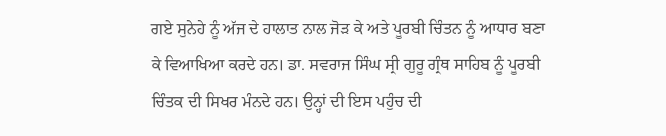ਗਏ ਸੁਨੇਹੇ ਨੂੰ ਅੱਜ ਦੇ ਹਾਲਾਤ ਨਾਲ ਜੋੜ ਕੇ ਅਤੇ ਪੂਰਬੀ ਚਿੰਤਨ ਨੂੰ ਆਧਾਰ ਬਣਾ ਕੇ ਵਿਆਖਿਆ ਕਰਦੇ ਹਨ। ਡਾ. ਸਵਰਾਜ ਸਿੰਘ ਸ੍ਰੀ ਗੁਰੂ ਗ੍ਰੰਥ ਸਾਹਿਬ ਨੂੰ ਪੂਰਬੀ ਚਿੰਤਕ ਦੀ ਸਿਖਰ ਮੰਨਦੇ ਹਨ। ਉਨ੍ਹਾਂ ਦੀ ਇਸ ਪਹੁੰਚ ਦੀ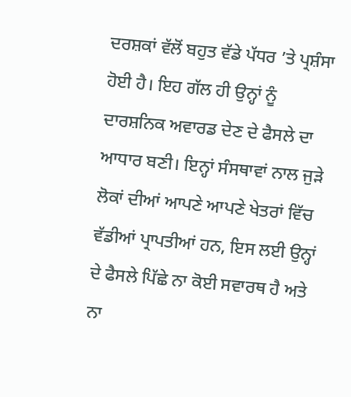ਦਰਸ਼ਕਾਂ ਵੱਲੋਂ ਬਹੁਤ ਵੱਡੇ ਪੱਧਰ ’ਤੇ ਪ੍ਰਸ਼ੰਸਾ ਹੋਈ ਹੈ। ਇਹ ਗੱਲ ਹੀ ਉਨ੍ਹਾਂ ਨੂੰ ਦਾਰਸ਼ਨਿਕ ਅਵਾਰਡ ਦੇਣ ਦੇ ਫੈਸਲੇ ਦਾ ਆਧਾਰ ਬਣੀ। ਇਨ੍ਹਾਂ ਸੰਸਥਾਵਾਂ ਨਾਲ ਜੁੜੇ ਲੋਕਾਂ ਦੀਆਂ ਆਪਣੇ ਆਪਣੇ ਖੇਤਰਾਂ ਵਿੱਚ ਵੱਡੀਆਂ ਪ੍ਰਾਪਤੀਆਂ ਹਨ, ਇਸ ਲਈ ਉਨ੍ਹਾਂ ਦੇ ਫੈਸਲੇ ਪਿੱਛੇ ਨਾ ਕੋਈ ਸਵਾਰਥ ਹੈ ਅਤੇ ਨਾ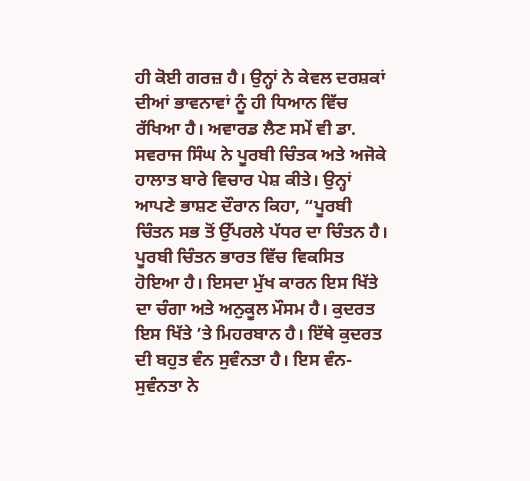ਹੀ ਕੋਈ ਗਰਜ਼ ਹੈ। ਉਨ੍ਹਾਂ ਨੇ ਕੇਵਲ ਦਰਸ਼ਕਾਂ ਦੀਆਂ ਭਾਵਨਾਵਾਂ ਨੂੰ ਹੀ ਧਿਆਨ ਵਿੱਚ ਰੱਖਿਆ ਹੈ। ਅਵਾਰਡ ਲੈਣ ਸਮੇਂ ਵੀ ਡਾ. ਸਵਰਾਜ ਸਿੰਘ ਨੇ ਪੂਰਬੀ ਚਿੰਤਕ ਅਤੇ ਅਜੋਕੇ ਹਾਲਾਤ ਬਾਰੇ ਵਿਚਾਰ ਪੇਸ਼ ਕੀਤੇ। ਉਨ੍ਹਾਂ ਆਪਣੇ ਭਾਸ਼ਣ ਦੌਰਾਨ ਕਿਹਾ, “ਪੂਰਬੀ ਚਿੰਤਨ ਸਭ ਤੋਂ ਉੱਪਰਲੇ ਪੱਧਰ ਦਾ ਚਿੰਤਨ ਹੈ। ਪੂਰਬੀ ਚਿੰਤਨ ਭਾਰਤ ਵਿੱਚ ਵਿਕਸਿਤ ਹੋਇਆ ਹੈ। ਇਸਦਾ ਮੁੱਖ ਕਾਰਨ ਇਸ ਖਿੱਤੇ ਦਾ ਚੰਗਾ ਅਤੇ ਅਨੁਕੂਲ ਮੌਸਮ ਹੈ। ਕੁਦਰਤ ਇਸ ਖਿੱਤੇ ’ਤੇ ਮਿਹਰਬਾਨ ਹੈ। ਇੱਥੇ ਕੁਦਰਤ ਦੀ ਬਹੁਤ ਵੰਨ ਸੁਵੰਨਤਾ ਹੈ। ਇਸ ਵੰਨ-ਸੁਵੰਨਤਾ ਨੇ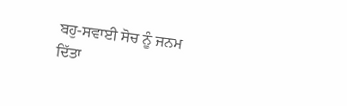ਬਹੁ-ਸਵਾਈ ਸੋਚ ਨੂੰ ਜਨਮ ਦਿੱਤਾ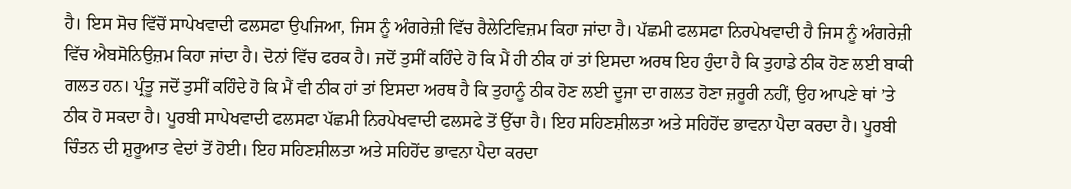ਹੈ। ਇਸ ਸੋਚ ਵਿੱਚੋਂ ਸਾਪੇਖਵਾਦੀ ਫਲਸਫਾ ਉਪਜਿਆ, ਜਿਸ ਨੂੰ ਅੰਗਰੇਜ਼ੀ ਵਿੱਚ ਰੈਲੇਟਿਵਿਜ਼ਮ ਕਿਹਾ ਜਾਂਦਾ ਹੈ। ਪੱਛਮੀ ਫਲਸਫਾ ਨਿਰਪੇਖਵਾਦੀ ਹੈ ਜਿਸ ਨੂੰ ਅੰਗਰੇਜ਼ੀ ਵਿੱਚ ਐਬਸੋਨਿਉਜ਼ਮ ਕਿਹਾ ਜਾਂਦਾ ਹੈ। ਦੋਨਾਂ ਵਿੱਚ ਫਰਕ ਹੈ। ਜਦੋਂ ਤੁਸੀਂ ਕਹਿੰਦੇ ਹੋ ਕਿ ਮੈਂ ਹੀ ਠੀਕ ਹਾਂ ਤਾਂ ਇਸਦਾ ਅਰਥ ਇਹ ਹੁੰਦਾ ਹੈ ਕਿ ਤੁਹਾਡੇ ਠੀਕ ਹੋਣ ਲਈ ਬਾਕੀ ਗਲਤ ਹਨ। ਪ੍ਰੰਤੂ ਜਦੋਂ ਤੁਸੀਂ ਕਹਿੰਦੇ ਹੋ ਕਿ ਮੈਂ ਵੀ ਠੀਕ ਹਾਂ ਤਾਂ ਇਸਦਾ ਅਰਥ ਹੈ ਕਿ ਤੁਹਾਨੂੰ ਠੀਕ ਹੋਣ ਲਈ ਦੂਜਾ ਦਾ ਗਲਤ ਹੋਣਾ ਜ਼ਰੂਰੀ ਨਹੀਂ, ਉਹ ਆਪਣੇ ਥਾਂ ’ਤੇ ਠੀਕ ਹੋ ਸਕਦਾ ਹੈ। ਪੂਰਬੀ ਸਾਪੇਖਵਾਦੀ ਫਲਸਫਾ ਪੱਛਮੀ ਨਿਰਪੇਖਵਾਦੀ ਫਲਸਫੇ ਤੋਂ ਉੱਚਾ ਹੈ। ਇਹ ਸਹਿਣਸ਼ੀਲਤਾ ਅਤੇ ਸਹਿਹੋਂਦ ਭਾਵਨਾ ਪੈਦਾ ਕਰਦਾ ਹੈ। ਪੂਰਬੀ ਚਿੰਤਨ ਦੀ ਸ਼ੁਰੂਆਤ ਵੇਦਾਂ ਤੋਂ ਹੋਈ। ਇਹ ਸਹਿਣਸ਼ੀਲਤਾ ਅਤੇ ਸਹਿਹੋਂਦ ਭਾਵਨਾ ਪੈਦਾ ਕਰਦਾ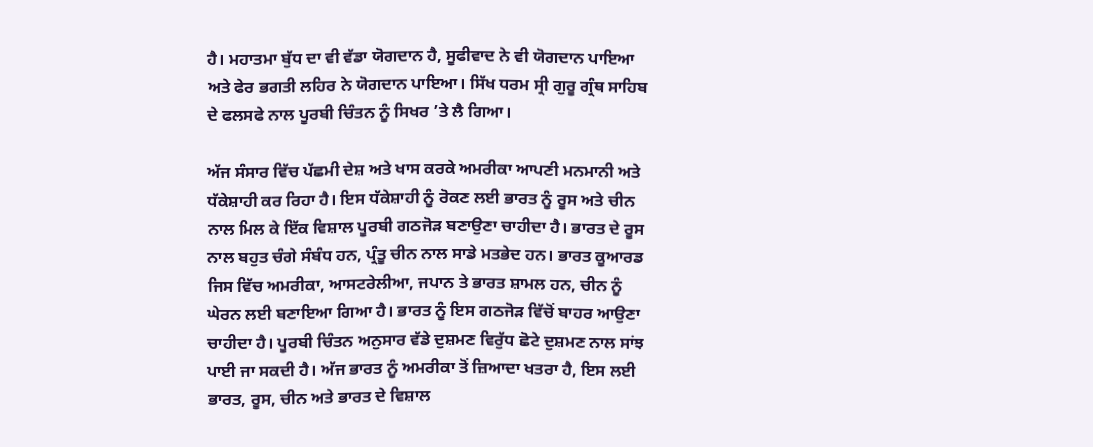ਹੈ। ਮਹਾਤਮਾ ਬੁੱਧ ਦਾ ਵੀ ਵੱਡਾ ਯੋਗਦਾਨ ਹੈ, ਸੂਫੀਵਾਦ ਨੇ ਵੀ ਯੋਗਦਾਨ ਪਾਇਆ ਅਤੇ ਫੇਰ ਭਗਤੀ ਲਹਿਰ ਨੇ ਯੋਗਦਾਨ ਪਾਇਆ। ਸਿੱਖ ਧਰਮ ਸ੍ਰੀ ਗੁਰੂ ਗ੍ਰੰਥ ਸਾਹਿਬ ਦੇ ਫਲਸਫੇ ਨਾਲ ਪੂਰਬੀ ਚਿੰਤਨ ਨੂੰ ਸਿਖਰ ’ਤੇ ਲੈ ਗਿਆ।

ਅੱਜ ਸੰਸਾਰ ਵਿੱਚ ਪੱਛਮੀ ਦੇਸ਼ ਅਤੇ ਖਾਸ ਕਰਕੇ ਅਮਰੀਕਾ ਆਪਣੀ ਮਨਮਾਨੀ ਅਤੇ ਧੱਕੇਸ਼ਾਹੀ ਕਰ ਰਿਹਾ ਹੈ। ਇਸ ਧੱਕੇਸ਼ਾਹੀ ਨੂੰ ਰੋਕਣ ਲਈ ਭਾਰਤ ਨੂੰ ਰੂਸ ਅਤੇ ਚੀਨ ਨਾਲ ਮਿਲ ਕੇ ਇੱਕ ਵਿਸ਼ਾਲ ਪੂਰਬੀ ਗਠਜੋੜ ਬਣਾਉਣਾ ਚਾਹੀਦਾ ਹੈ। ਭਾਰਤ ਦੇ ਰੂਸ ਨਾਲ ਬਹੁਤ ਚੰਗੇ ਸੰਬੰਧ ਹਨ, ਪ੍ਰੰਤੂ ਚੀਨ ਨਾਲ ਸਾਡੇ ਮਤਭੇਦ ਹਨ। ਭਾਰਤ ਕੂਆਰਡ ਜਿਸ ਵਿੱਚ ਅਮਰੀਕਾ, ਆਸਟਰੇਲੀਆ, ਜਪਾਨ ਤੇ ਭਾਰਤ ਸ਼ਾਮਲ ਹਨ, ਚੀਨ ਨੂੰ ਘੇਰਨ ਲਈ ਬਣਾਇਆ ਗਿਆ ਹੈ। ਭਾਰਤ ਨੂੰ ਇਸ ਗਠਜੋੜ ਵਿੱਚੋਂ ਬਾਹਰ ਆਉਣਾ ਚਾਹੀਦਾ ਹੈ। ਪੂਰਬੀ ਚਿੰਤਨ ਅਨੁਸਾਰ ਵੱਡੇ ਦੁਸ਼ਮਣ ਵਿਰੁੱਧ ਛੋਟੇ ਦੁਸ਼ਮਣ ਨਾਲ ਸਾਂਝ ਪਾਈ ਜਾ ਸਕਦੀ ਹੈ। ਅੱਜ ਭਾਰਤ ਨੂੰ ਅਮਰੀਕਾ ਤੋਂ ਜ਼ਿਆਦਾ ਖਤਰਾ ਹੈ, ਇਸ ਲਈ ਭਾਰਤ, ਰੂਸ, ਚੀਨ ਅਤੇ ਭਾਰਤ ਦੇ ਵਿਸ਼ਾਲ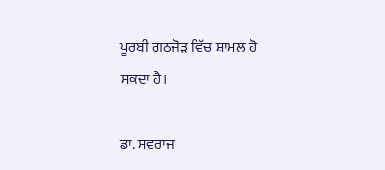ਪੂਰਬੀ ਗਠਜੋੜ ਵਿੱਚ ਸ਼ਾਮਲ ਹੋ ਸਕਦਾ ਹੈ।

ਡਾ. ਸਵਰਾਜ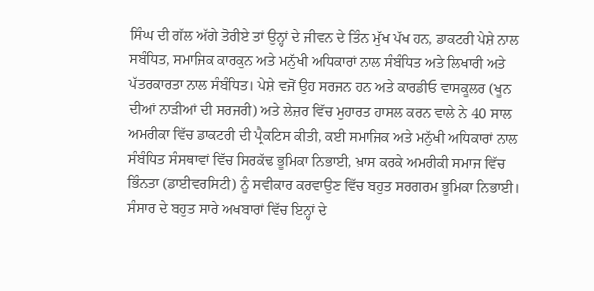ਸਿੰਘ ਦੀ ਗੱਲ ਅੱਗੇ ਤੋਰੀਏ ਤਾਂ ਉਨ੍ਹਾਂ ਦੇ ਜੀਵਨ ਦੇ ਤਿੰਨ ਮੁੱਖ ਪੱਖ ਹਨ, ਡਾਕਟਰੀ ਪੇਸ਼ੇ ਨਾਲ ਸਬੰਧਿਤ, ਸਮਾਜਿਕ ਕਾਰਕੁਨ ਅਤੇ ਮਨੁੱਖੀ ਅਧਿਕਾਰਾਂ ਨਾਲ ਸੰਬੰਧਿਤ ਅਤੇ ਲਿਖਾਰੀ ਅਤੇ ਪੱਤਰਕਾਰਤਾ ਨਾਲ ਸੰਬੰਧਿਤ। ਪੇਸ਼ੇ ਵਜੋਂ ਉਹ ਸਰਜਨ ਹਨ ਅਤੇ ਕਾਰਡੀਓ ਵਾਸਕੂਲਰ (ਖੂਨ ਦੀਆਂ ਨਾੜੀਆਂ ਦੀ ਸਰਜਰੀ) ਅਤੇ ਲੇਜ਼ਰ ਵਿੱਚ ਮੁਹਾਰਤ ਹਾਸਲ ਕਰਨ ਵਾਲੇ ਨੇ 40 ਸਾਲ ਅਮਰੀਕਾ ਵਿੱਚ ਡਾਕਟਰੀ ਦੀ ਪ੍ਰੈਕਟਿਸ ਕੀਤੀ, ਕਈ ਸਮਾਜਿਕ ਅਤੇ ਮਨੁੱਖੀ ਅਧਿਕਾਰਾਂ ਨਾਲ ਸੰਬੰਧਿਤ ਸੰਸਥਾਵਾਂ ਵਿੱਚ ਸਿਰਕੱਢ ਭੂਮਿਕਾ ਨਿਭਾਈ, ਖ਼ਾਸ ਕਰਕੇ ਅਮਰੀਕੀ ਸਮਾਜ ਵਿੱਚ ਭਿੰਨਤਾ (ਡਾਈਵਰਸਿਟੀ) ਨੂੰ ਸਵੀਕਾਰ ਕਰਵਾਉਣ ਵਿੱਚ ਬਹੁਤ ਸਰਗਰਮ ਭੂਮਿਕਾ ਨਿਭਾਈ। ਸੰਸਾਰ ਦੇ ਬਹੁਤ ਸਾਰੇ ਅਖਬਾਰਾਂ ਵਿੱਚ ਇਨ੍ਹਾਂ ਦੇ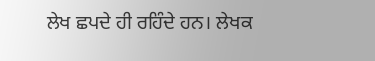ਲੇਖ ਛਪਦੇ ਹੀ ਰਹਿੰਦੇ ਹਨ। ਲੇਖਕ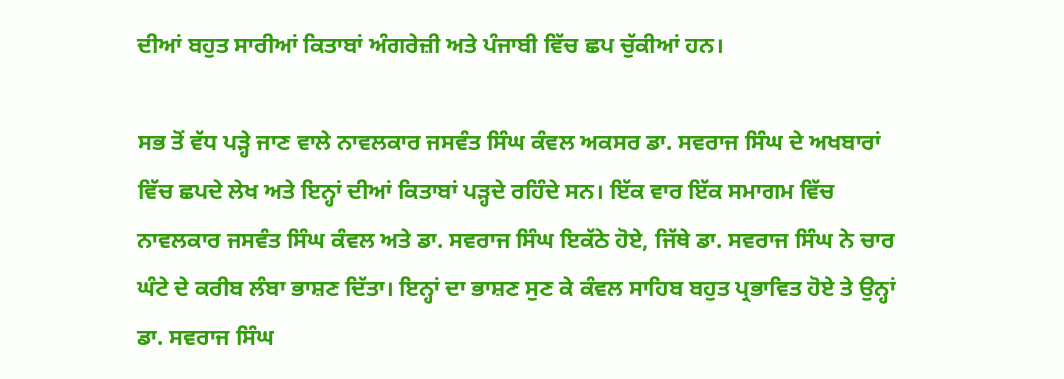ਦੀਆਂ ਬਹੁਤ ਸਾਰੀਆਂ ਕਿਤਾਬਾਂ ਅੰਗਰੇਜ਼ੀ ਅਤੇ ਪੰਜਾਬੀ ਵਿੱਚ ਛਪ ਚੁੱਕੀਆਂ ਹਨ।

ਸਭ ਤੋਂ ਵੱਧ ਪੜ੍ਹੇ ਜਾਣ ਵਾਲੇ ਨਾਵਲਕਾਰ ਜਸਵੰਤ ਸਿੰਘ ਕੰਵਲ ਅਕਸਰ ਡਾ. ਸਵਰਾਜ ਸਿੰਘ ਦੇ ਅਖਬਾਰਾਂ ਵਿੱਚ ਛਪਦੇ ਲੇਖ ਅਤੇ ਇਨ੍ਹਾਂ ਦੀਆਂ ਕਿਤਾਬਾਂ ਪੜ੍ਹਦੇ ਰਹਿੰਦੇ ਸਨ। ਇੱਕ ਵਾਰ ਇੱਕ ਸਮਾਗਮ ਵਿੱਚ ਨਾਵਲਕਾਰ ਜਸਵੰਤ ਸਿੰਘ ਕੰਵਲ ਅਤੇ ਡਾ. ਸਵਰਾਜ ਸਿੰਘ ਇਕੱਠੇ ਹੋਏ, ਜਿੱਥੇ ਡਾ. ਸਵਰਾਜ ਸਿੰਘ ਨੇ ਚਾਰ ਘੰਟੇ ਦੇ ਕਰੀਬ ਲੰਬਾ ਭਾਸ਼ਣ ਦਿੱਤਾ। ਇਨ੍ਹਾਂ ਦਾ ਭਾਸ਼ਣ ਸੁਣ ਕੇ ਕੰਵਲ ਸਾਹਿਬ ਬਹੁਤ ਪ੍ਰਭਾਵਿਤ ਹੋਏ ਤੇ ਉਨ੍ਹਾਂ ਡਾ. ਸਵਰਾਜ ਸਿੰਘ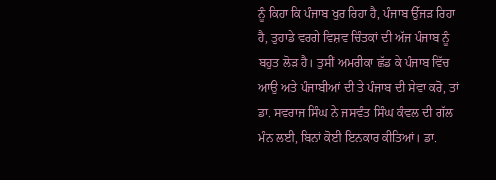ਨੂੰ ਕਿਹਾ ਕਿ ਪੰਜਾਬ ਖੁਰ ਰਿਹਾ ਹੈ, ਪੰਜਾਬ ਉੱਜੜ ਰਿਹਾ ਹੈ, ਤੁਹਾਡੇ ਵਰਗੇ ਵਿਸ਼ਵ ਚਿੰਤਕਾਂ ਦੀ ਅੱਜ ਪੰਜਾਬ ਨੂੰ ਬਹੁਤ ਲੋੜ ਹੈ। ਤੁਸੀਂ ਅਮਰੀਕਾ ਛੱਡ ਕੇ ਪੰਜਾਬ ਵਿੱਚ ਆਉ ਅਤੇ ਪੰਜਾਬੀਆਂ ਦੀ ਤੇ ਪੰਜਾਬ ਦੀ ਸੇਵਾ ਕਰੋ, ਤਾਂ ਡਾ. ਸਵਰਾਜ ਸਿੰਘ ਨੇ ਜਸਵੰਤ ਸਿੰਘ ਕੰਵਲ ਦੀ ਗੱਲ ਮੰਨ ਲਈ, ਬਿਨਾਂ ਕੋਈ ਇਨਕਾਰ ਕੀਤਿਆਂ। ਡਾ.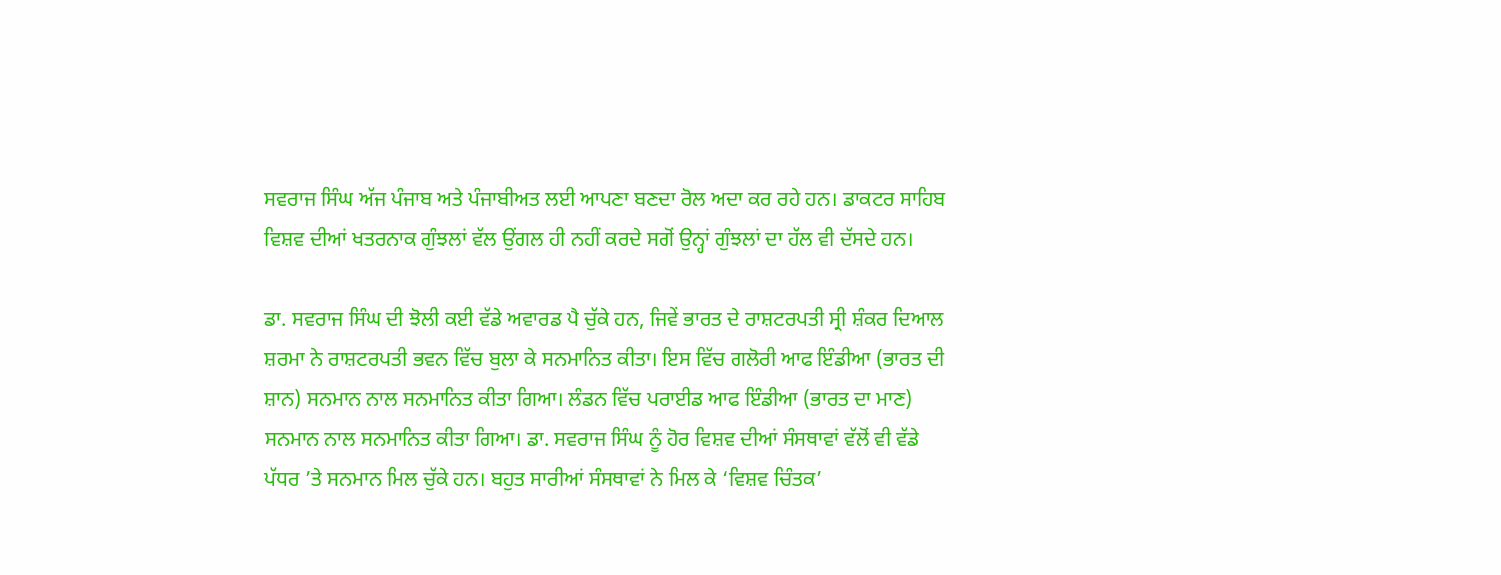ਸਵਰਾਜ ਸਿੰਘ ਅੱਜ ਪੰਜਾਬ ਅਤੇ ਪੰਜਾਬੀਅਤ ਲਈ ਆਪਣਾ ਬਣਦਾ ਰੋਲ ਅਦਾ ਕਰ ਰਹੇ ਹਨ। ਡਾਕਟਰ ਸਾਹਿਬ ਵਿਸ਼ਵ ਦੀਆਂ ਖਤਰਨਾਕ ਗੁੰਝਲਾਂ ਵੱਲ ਉਂਗਲ ਹੀ ਨਹੀਂ ਕਰਦੇ ਸਗੋਂ ਉਨ੍ਹਾਂ ਗੁੰਝਲਾਂ ਦਾ ਹੱਲ ਵੀ ਦੱਸਦੇ ਹਨ।

ਡਾ. ਸਵਰਾਜ ਸਿੰਘ ਦੀ ਝੋਲੀ ਕਈ ਵੱਡੇ ਅਵਾਰਡ ਪੈ ਚੁੱਕੇ ਹਨ, ਜਿਵੇਂ ਭਾਰਤ ਦੇ ਰਾਸ਼ਟਰਪਤੀ ਸ੍ਰੀ ਸ਼ੰਕਰ ਦਿਆਲ ਸ਼ਰਮਾ ਨੇ ਰਾਸ਼ਟਰਪਤੀ ਭਵਨ ਵਿੱਚ ਬੁਲਾ ਕੇ ਸਨਮਾਨਿਤ ਕੀਤਾ। ਇਸ ਵਿੱਚ ਗਲੋਰੀ ਆਫ ਇੰਡੀਆ (ਭਾਰਤ ਦੀ ਸ਼ਾਨ) ਸਨਮਾਨ ਨਾਲ ਸਨਮਾਨਿਤ ਕੀਤਾ ਗਿਆ। ਲੰਡਨ ਵਿੱਚ ਪਰਾਈਡ ਆਫ ਇੰਡੀਆ (ਭਾਰਤ ਦਾ ਮਾਣ) ਸਨਮਾਨ ਨਾਲ ਸਨਮਾਨਿਤ ਕੀਤਾ ਗਿਆ। ਡਾ. ਸਵਰਾਜ ਸਿੰਘ ਨੂੰ ਹੋਰ ਵਿਸ਼ਵ ਦੀਆਂ ਸੰਸਥਾਵਾਂ ਵੱਲੋਂ ਵੀ ਵੱਡੇ ਪੱਧਰ ’ਤੇ ਸਨਮਾਨ ਮਿਲ ਚੁੱਕੇ ਹਨ। ਬਹੁਤ ਸਾਰੀਆਂ ਸੰਸਥਾਵਾਂ ਨੇ ਮਿਲ ਕੇ ‘ਵਿਸ਼ਵ ਚਿੰਤਕ’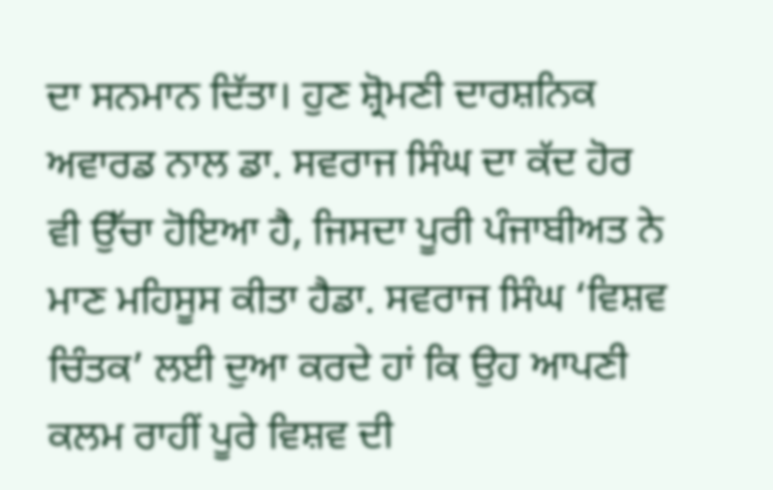ਦਾ ਸਨਮਾਨ ਦਿੱਤਾ। ਹੁਣ ਸ਼੍ਰੋਮਣੀ ਦਾਰਸ਼ਨਿਕ ਅਵਾਰਡ ਨਾਲ ਡਾ. ਸਵਰਾਜ ਸਿੰਘ ਦਾ ਕੱਦ ਹੋਰ ਵੀ ਉੱਚਾ ਹੋਇਆ ਹੈ, ਜਿਸਦਾ ਪੂਰੀ ਪੰਜਾਬੀਅਤ ਨੇ ਮਾਣ ਮਹਿਸੂਸ ਕੀਤਾ ਹੈਡਾ. ਸਵਰਾਜ ਸਿੰਘ ‘ਵਿਸ਼ਵ ਚਿੰਤਕ’ ਲਈ ਦੁਆ ਕਰਦੇ ਹਾਂ ਕਿ ਉਹ ਆਪਣੀ ਕਲਮ ਰਾਹੀਂ ਪੂਰੇ ਵਿਸ਼ਵ ਦੀ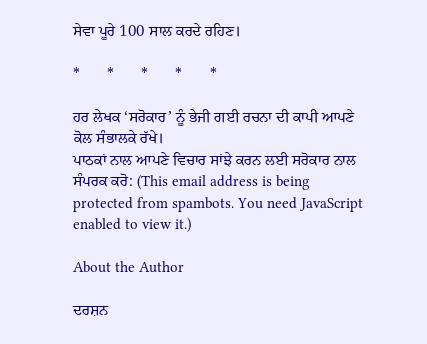ਸੇਵਾ ਪੂਰੇ 100 ਸਾਲ ਕਰਦੇ ਰਹਿਣ।

*       *       *       *       *

ਹਰ ਲੇਖਕ ‘ਸਰੋਕਾਰ’ ਨੂੰ ਭੇਜੀ ਗਈ ਰਚਨਾ ਦੀ ਕਾਪੀ ਆਪਣੇ ਕੋਲ ਸੰਭਾਲਕੇ ਰੱਖੇ।
ਪਾਠਕਾਂ ਨਾਲ ਆਪਣੇ ਵਿਚਾਰ ਸਾਂਝੇ ਕਰਨ ਲਈ ਸਰੋਕਾਰ ਨਾਲ ਸੰਪਰਕ ਕਰੋ: (This email address is being protected from spambots. You need JavaScript enabled to view it.)

About the Author

ਦਰਸ਼ਨ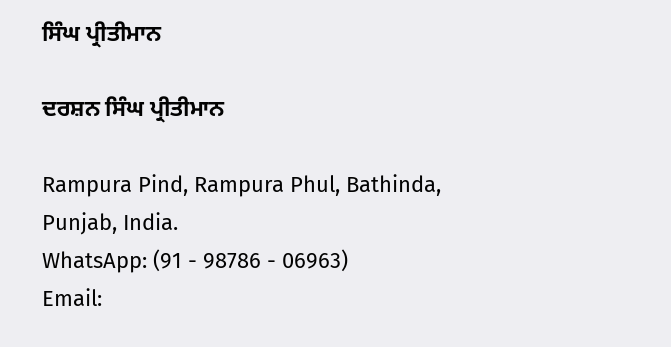ਸਿੰਘ ਪ੍ਰੀਤੀਮਾਨ

ਦਰਸ਼ਨ ਸਿੰਘ ਪ੍ਰੀਤੀਮਾਨ

Rampura Pind, Rampura Phul, Bathinda, Punjab, India.
WhatsApp: (91 - 98786 - 06963)
Email: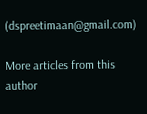(dspreetimaan@gmail.com)

More articles from this author